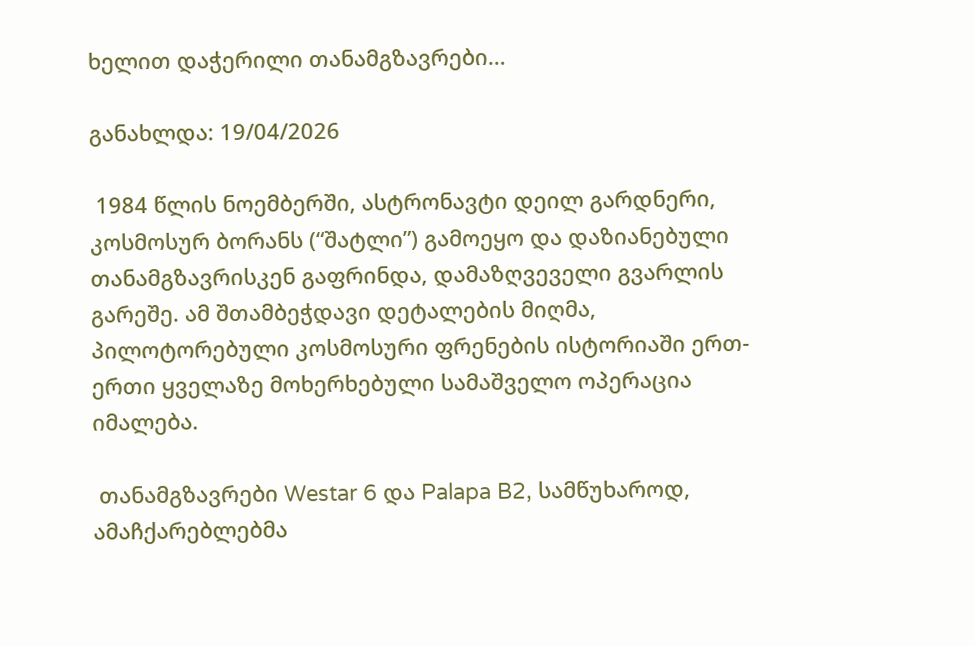ხელით დაჭერილი თანამგზავრები…

განახლდა: 19/04/2026

 1984 წლის ნოემბერში, ასტრონავტი დეილ გარდნერი, კოსმოსურ ბორანს (“შატლი”) გამოეყო და დაზიანებული თანამგზავრისკენ გაფრინდა, დამაზღვეველი გვარლის გარეშე. ამ შთამბეჭდავი დეტალების მიღმა, პილოტორებული კოსმოსური ფრენების ისტორიაში ერთ-ერთი ყველაზე მოხერხებული სამაშველო ოპერაცია იმალება.

 თანამგზავრები Westar 6 და Palapa B2, სამწუხაროდ, ამაჩქარებლებმა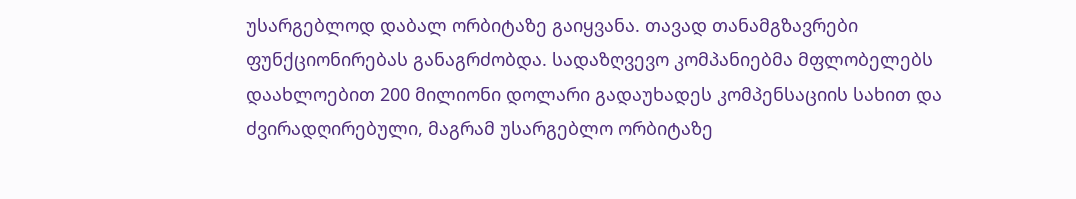უსარგებლოდ დაბალ ორბიტაზე გაიყვანა. თავად თანამგზავრები ფუნქციონირებას განაგრძობდა. სადაზღვევო კომპანიებმა მფლობელებს დაახლოებით 200 მილიონი დოლარი გადაუხადეს კომპენსაციის სახით და ძვირადღირებული, მაგრამ უსარგებლო ორბიტაზე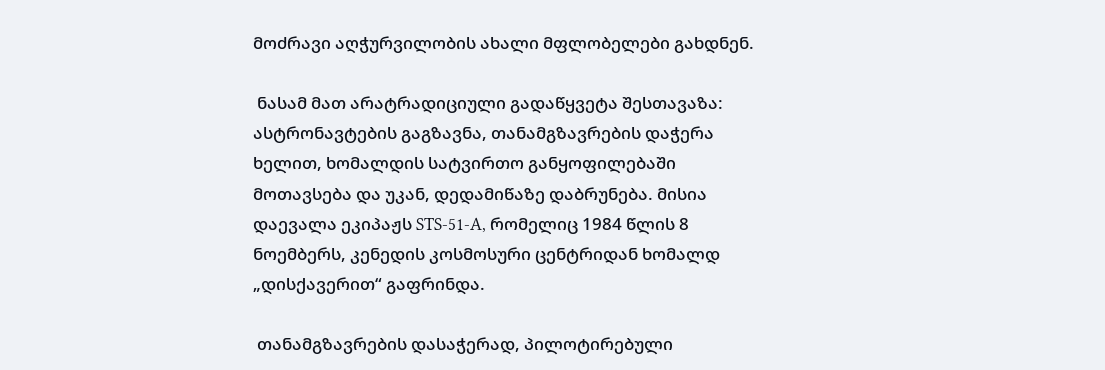მოძრავი აღჭურვილობის ახალი მფლობელები გახდნენ.

 ნასამ მათ არატრადიციული გადაწყვეტა შესთავაზა: ასტრონავტების გაგზავნა, თანამგზავრების დაჭერა ხელით, ხომალდის სატვირთო განყოფილებაში მოთავსება და უკან, დედამიწაზე დაბრუნება. მისია დაევალა ეკიპაჟს STS-51-A, რომელიც 1984 წლის 8 ნოემბერს, კენედის კოსმოსური ცენტრიდან ხომალდ „დისქავერით“ გაფრინდა.

 თანამგზავრების დასაჭერად, პილოტირებული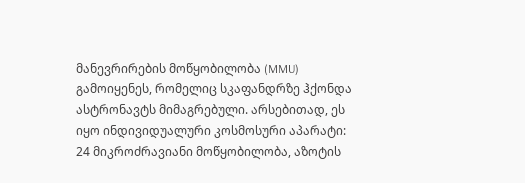მანევრირების მოწყობილობა (MMU) გამოიყენეს, რომელიც სკაფანდრზე ჰქონდა ასტრონავტს მიმაგრებული. არსებითად, ეს იყო ინდივიდუალური კოსმოსური აპარატი: 24 მიკროძრავიანი მოწყობილობა, აზოტის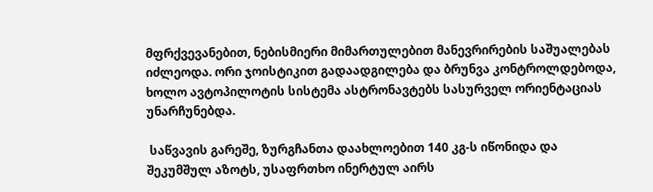მფრქვევანებით, ნებისმიერი მიმართულებით მანევრირების საშუალებას იძლეოდა. ორი ჯოისტიკით გადაადგილება და ბრუნვა კონტროლდებოდა, ხოლო ავტოპილოტის სისტემა ასტრონავტებს სასურველ ორიენტაციას უნარჩუნებდა.

 საწვავის გარეშე, ზურგჩანთა დაახლოებით 140 კგ-ს იწონიდა და შეკუმშულ აზოტს, უსაფრთხო ინერტულ აირს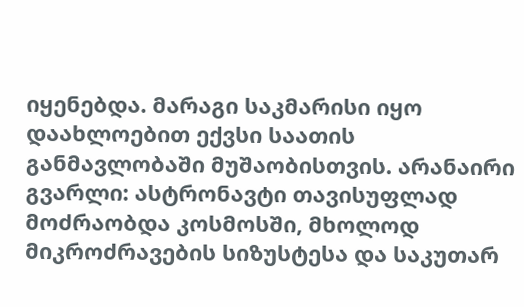იყენებდა. მარაგი საკმარისი იყო დაახლოებით ექვსი საათის განმავლობაში მუშაობისთვის. არანაირი გვარლი: ასტრონავტი თავისუფლად მოძრაობდა კოსმოსში, მხოლოდ მიკროძრავების სიზუსტესა და საკუთარ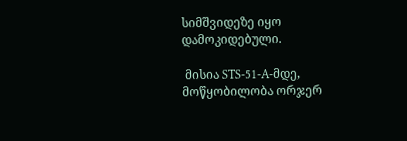სიმშვიდეზე იყო დამოკიდებული.

 მისია STS-51-A-მდე, მოწყობილობა ორჯერ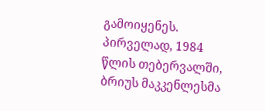გამოიყენეს. პირველად, 1984 წლის თებერვალში, ბრიუს მაკკენლესმა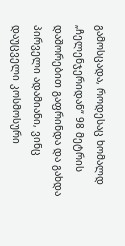გამოსცადა, როდესაც ხომალდ „ჩელენჯერიდან“ 98 მეტრის დაშორებით გაფრინდა და გახდა პირველი ადამიანი, ვინც დაუცველი კოსმოსური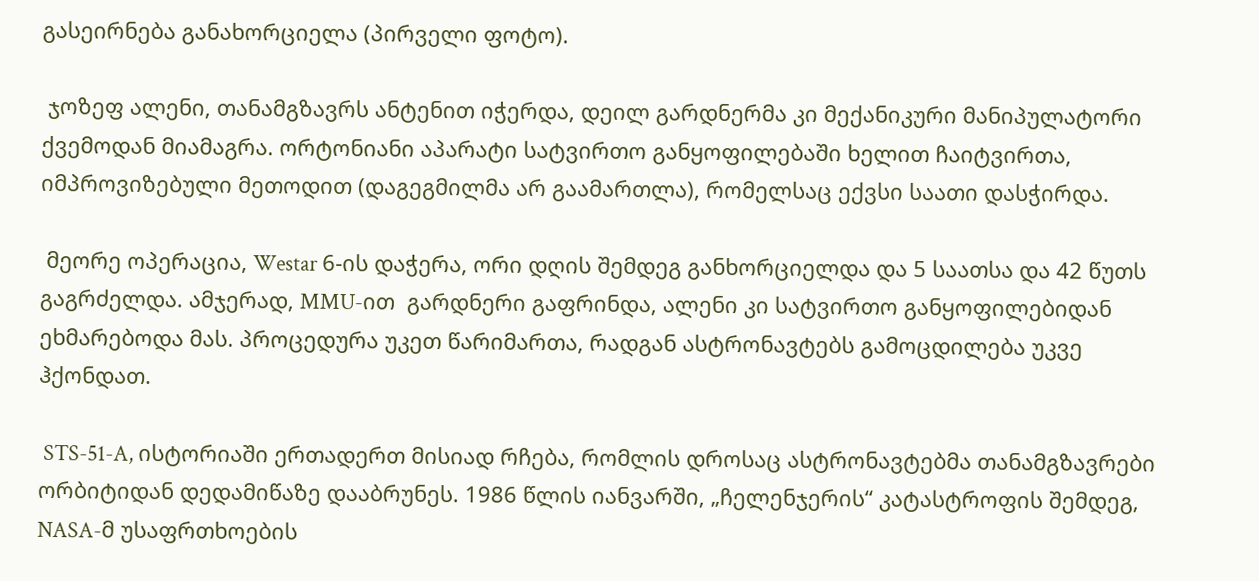გასეირნება განახორციელა (პირველი ფოტო).

 ჯოზეფ ალენი, თანამგზავრს ანტენით იჭერდა, დეილ გარდნერმა კი მექანიკური მანიპულატორი ქვემოდან მიამაგრა. ორტონიანი აპარატი სატვირთო განყოფილებაში ხელით ჩაიტვირთა, იმპროვიზებული მეთოდით (დაგეგმილმა არ გაამართლა), რომელსაც ექვსი საათი დასჭირდა.

 მეორე ოპერაცია, Westar 6-ის დაჭერა, ორი დღის შემდეგ განხორციელდა და 5 საათსა და 42 წუთს გაგრძელდა. ამჯერად, MMU-ით  გარდნერი გაფრინდა, ალენი კი სატვირთო განყოფილებიდან ეხმარებოდა მას. პროცედურა უკეთ წარიმართა, რადგან ასტრონავტებს გამოცდილება უკვე ჰქონდათ.

 STS-51-A, ისტორიაში ერთადერთ მისიად რჩება, რომლის დროსაც ასტრონავტებმა თანამგზავრები ორბიტიდან დედამიწაზე დააბრუნეს. 1986 წლის იანვარში, „ჩელენჯერის“ კატასტროფის შემდეგ, NASA-მ უსაფრთხოების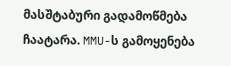მასშტაბური გადამოწმება ჩაატარა. MMU-ს გამოყენება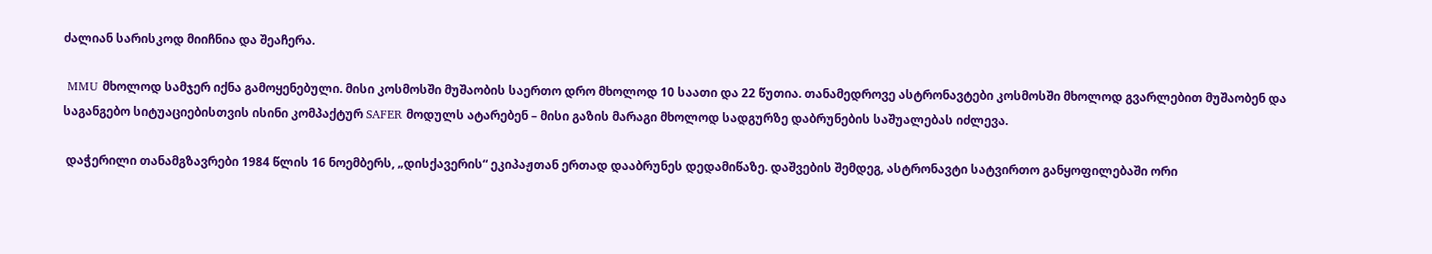ძალიან სარისკოდ მიიჩნია და შეაჩერა.

 MMU მხოლოდ სამჯერ იქნა გამოყენებული. მისი კოსმოსში მუშაობის საერთო დრო მხოლოდ 10 საათი და 22 წუთია. თანამედროვე ასტრონავტები კოსმოსში მხოლოდ გვარლებით მუშაობენ და საგანგებო სიტუაციებისთვის ისინი კომპაქტურ SAFER მოდულს ატარებენ – მისი გაზის მარაგი მხოლოდ სადგურზე დაბრუნების საშუალებას იძლევა.

 დაჭერილი თანამგზავრები 1984 წლის 16 ნოემბერს, „დისქავერის“ ეკიპაჟთან ერთად დააბრუნეს დედამიწაზე. დაშვების შემდეგ, ასტრონავტი სატვირთო განყოფილებაში ორი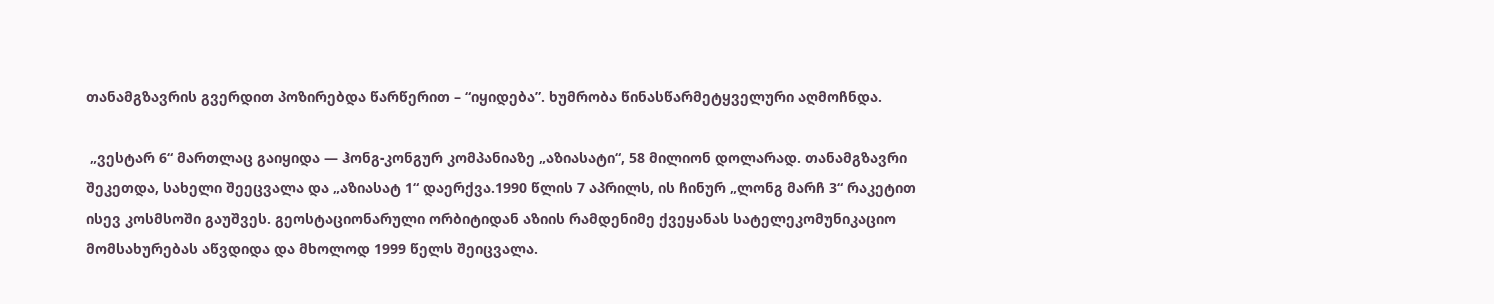თანამგზავრის გვერდით პოზირებდა წარწერით – “იყიდება”. ხუმრობა წინასწარმეტყველური აღმოჩნდა.

 „ვესტარ 6“ მართლაც გაიყიდა — ჰონგ-კონგურ კომპანიაზე „აზიასატი“, 58 მილიონ დოლარად. თანამგზავრი შეკეთდა, სახელი შეეცვალა და „აზიასატ 1“ დაერქვა.1990 წლის 7 აპრილს, ის ჩინურ „ლონგ მარჩ 3“ რაკეტით ისევ კოსმსოში გაუშვეს. გეოსტაციონარული ორბიტიდან აზიის რამდენიმე ქვეყანას სატელეკომუნიკაციო მომსახურებას აწვდიდა და მხოლოდ 1999 წელს შეიცვალა.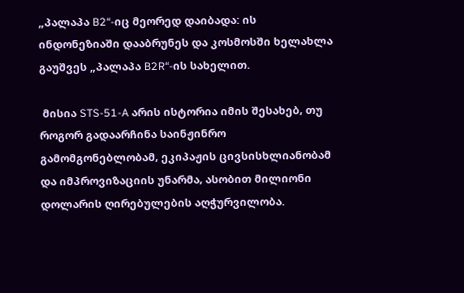„პალაპა B2“-იც მეორედ დაიბადა: ის ინდონეზიაში დააბრუნეს და კოსმოსში ხელახლა გაუშვეს „პალაპა B2R“-ის სახელით.

 მისია STS-51-A არის ისტორია იმის შესახებ, თუ როგორ გადაარჩინა საინჟინრო გამომგონებლობამ, ეკიპაჟის ცივსისხლიანობამ და იმპროვიზაციის უნარმა, ასობით მილიონი დოლარის ღირებულების აღჭურვილობა.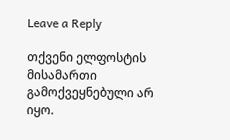Leave a Reply

თქვენი ელფოსტის მისამართი გამოქვეყნებული არ იყო.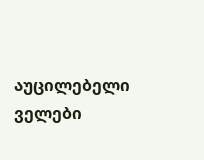აუცილებელი ველები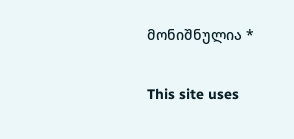მონიშნულია *

This site uses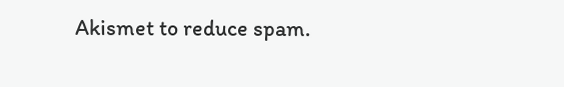Akismet to reduce spam.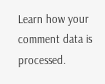Learn how your comment data is processed.